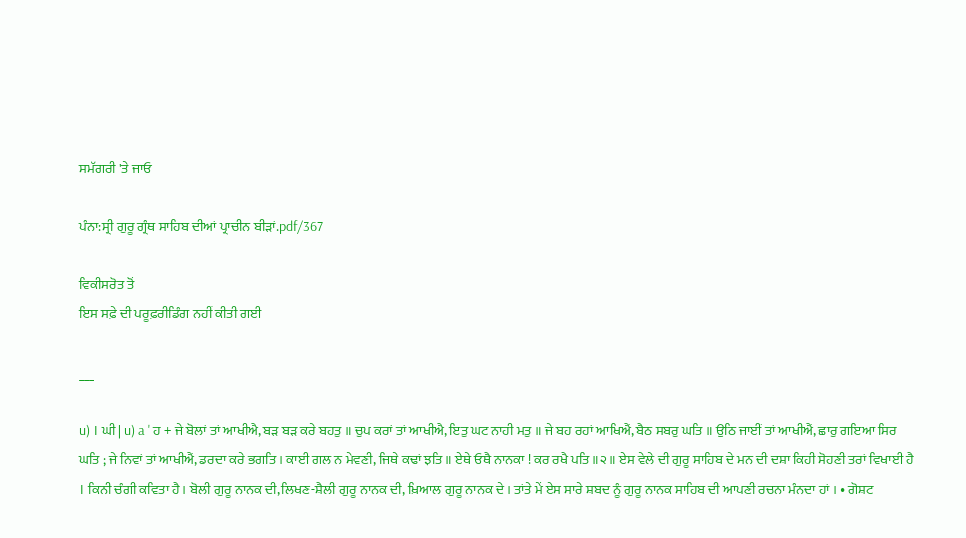ਸਮੱਗਰੀ 'ਤੇ ਜਾਓ

ਪੰਨਾ:ਸ੍ਰੀ ਗੁਰੂ ਗ੍ਰੰਥ ਸਾਹਿਬ ਦੀਆਂ ਪ੍ਰਾਚੀਨ ਬੀੜਾਂ.pdf/367

ਵਿਕੀਸਰੋਤ ਤੋਂ
ਇਸ ਸਫ਼ੇ ਦੀ ਪਰੂਫ਼ਰੀਡਿੰਗ ਨਹੀਂ ਕੀਤੀ ਗਈ

___

u) । ਘੀ | u) a ' ਹ + ਜੇ ਬੋਲਾਂ ਤਾਂ ਆਖੀਐ, ਬੜ ਬੜ ਕਰੇ ਬਹਤੁ ॥ ਚੁਪ ਕਰਾਂ ਤਾਂ ਆਖੀਐ, ਇਤੁ ਘਟ ਨਾਹੀ ਮਤੁ ॥ ਜੇ ਬਹ ਰਹਾਂ ਆਖਿਐਂ, ਬੈਠ ਸਬਰੁ ਘਤਿ ॥ ਉਠਿ ਜਾਈਂ ਤਾਂ ਆਖੀਐਂ, ਛਾਰੁ ਗਇਆ ਸਿਰ ਘਤਿ ; ਜੇ ਨਿਵਾਂ ਤਾਂ ਆਖੀਐਂ, ਡਰਦਾ ਕਰੇ ਭਗਤਿ । ਕਾਈ ਗਲ ਨ ਮੇਵਣੀ, ਜਿਥੇ ਕਢਾਂ ਝਤਿ ॥ ਏਥੇ ਓਥੈ ਨਾਨਕਾ ! ਕਰ ਰਖੈ ਪਤਿ ॥੨॥ ਏਸ ਵੇਲੇ ਦੀ ਗੁਰੂ ਸਾਹਿਬ ਦੇ ਮਨ ਦੀ ਦਸ਼ਾ ਕਿਹੀ ਸੋਹਣੀ ਤਰਾਂ ਵਿਖਾਈ ਹੈ । ਕਿਨੀ ਚੰਗੀ ਕਵਿਤਾ ਹੈ। ਬੋਲੀ ਗੁਰੂ ਨਾਨਕ ਦੀ,ਲਿਖਣ-ਸ਼ੈਲੀ ਗੁਰੂ ਨਾਨਕ ਦੀ, ਖ਼ਿਆਲ ਗੁਰੂ ਨਾਨਕ ਦੇ । ਤਾਂਤੇ ਮੇਂ ਏਸ ਸਾਰੇ ਸ਼ਬਦ ਨੂੰ ਗੁਰੂ ਨਾਨਕ ਸਾਹਿਬ ਦੀ ਆਪਣੀ ਰਚਨਾ ਮੰਨਦਾ ਹਾਂ । • ਗੋਸ਼ਟ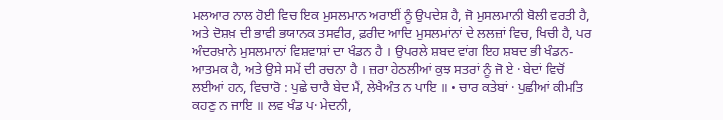ਮਲਆਰ ਨਾਲ ਹੋਈ ਵਿਚ ਇਕ ਮੁਸਲਮਾਨ ਅਰਾਈਂ ਨੂੰ ਉਪਦੇਸ਼ ਹੈ, ਜੋ ਮੁਸਲਮਾਨੀ ਬੋਲੀ ਵਰਤੀ ਹੈ, ਅਤੇ ਦੋਸ਼ਖ਼ ਦੀ ਭਾਵੀ ਭਯਾਨਕ ਤਸਵੀਰ, ਫ਼ਰੀਦ ਆਦਿ ਮੁਸਲਮਾਂਨਾਂ ਦੇ ਲਲਜ਼ਾਂ ਵਿਚ, ਖਿਚੀ ਹੈ, ਪਰ ਅੰਦਰਖ਼ਾਨੇ ਮੁਸਲਮਾਨਾਂ ਵਿਸ਼ਵਾਸ਼ਾਂ ਦਾ ਖੰਡਨ ਹੈ । ਉਪਰਲੇ ਸ਼ਬਦ ਵਾਂਗ ਇਹ ਸ਼ਬਦ ਭੀ ਖੰਡਨ-ਆਤਮਕ ਹੈ, ਅਤੇ ਉਸੇ ਸਮੇਂ ਦੀ ਰਚਨਾ ਹੈ । ਜ਼ਰਾ ਹੇਠਲੀਆਂ ਕੁਝ ਸਤਰਾਂ ਨੂੰ ਜੋ ਏ · ਬੇਦਾਂ ਵਿਚੋਂ ਲਈਆਂ ਹਨ, ਵਿਚਾਰੋ : ਪੁਛੇ ਚਾਰੈ ਬੇਦ ਮੈਂ, ਲੇਖੈਅੰਤ ਨ ਪਾਇ ॥ • ਚਾਰ ਕਤੇਬਾਂ · ਪੁਛੀਆਂ ਕੀਮਤਿ ਕਹਣੁ ਨ ਜਾਇ ॥ ਲਵ ਖੰਡ ਪ· ਮੇਦਨੀ,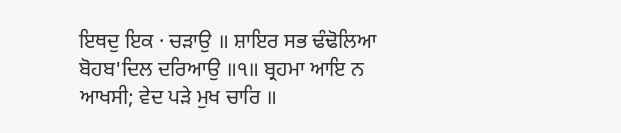ਇਥਦੁ ਇਕ · ਚੜਾਉ ॥ ਸ਼ਾਇਰ ਸਭ ਢੰਢੋਲਿਆ ਬੋਹਬ'ਦਿਲ ਦਰਿਆਉ ॥੧॥ ਬ੍ਰਹਮਾ ਆਇ ਨ ਆਖਸੀ; ਵੇਦ ਪੜੇ ਮੁਖ ਚਾਰਿ ॥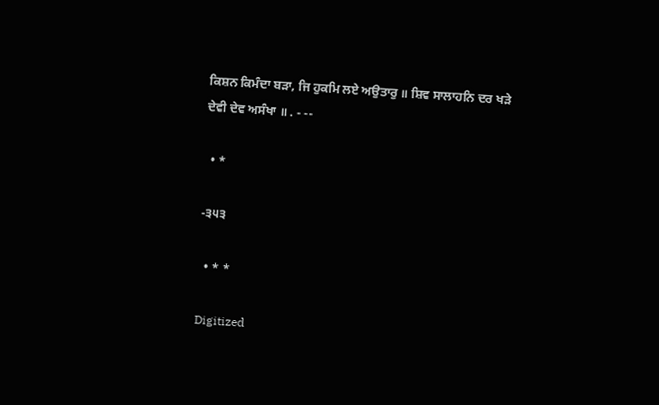ਕਿਸ਼ਨ ਕਿਮੰਦਾ ਬੜਾ, ਜਿ ਹੁਕਮਿ ਲਏ ਅਉਤਾਰੁ ॥ ਸ਼ਿਵ ਸਾਲਾਹਨਿ ਦਰ ਖੜੇ ਦੇਵੀ ਦੇਵ ਅਸੰਖਾ ॥ . - --

  • *

-੩੫੩

  • * *

Digitized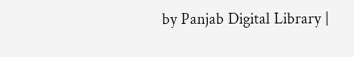by Panjab Digital Library |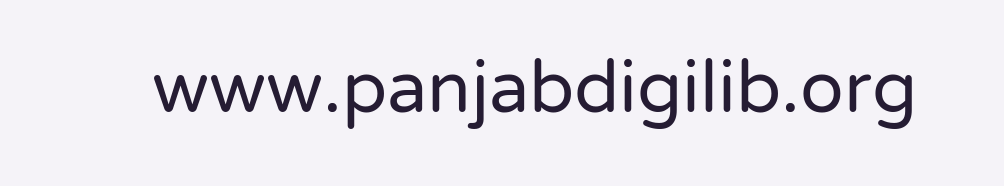www.panjabdigilib.org